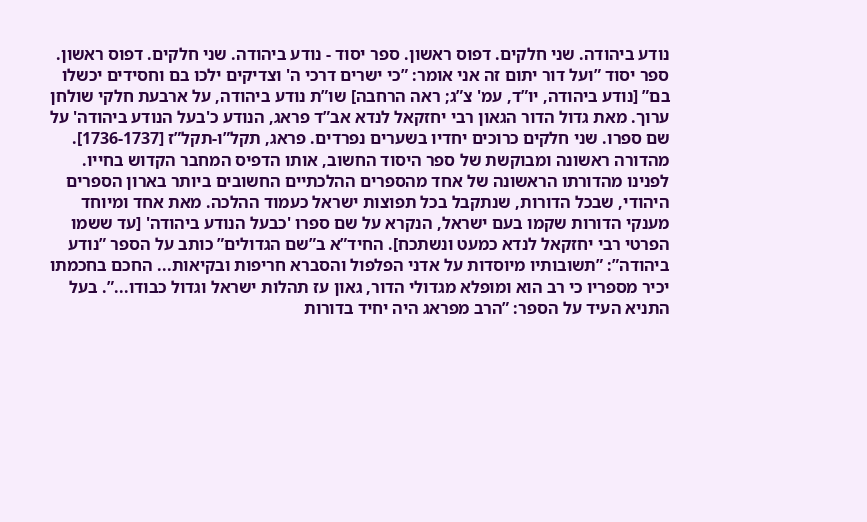נודע ביהודה. שני חלקים. דפוס ראשון. ספר יסוד - נודע ביהודה. שני חלקים. דפוס ראשון. ספר יסוד ”ועל דור יתום זה אני אומר: ”כי ישרים דרכי ה' וצדיקים ילכו בם וחסידים יכשלו בם” [נודע ביהודה, יו”ד, עמ' צ”ג; ראה הרחבה] שו”ת נודע ביהודה, על ארבעת חלקי שולחן ערוך. מאת גדול הדור הגאון רבי יחזקאל לנדא אב”ד פראג, הנודע כ'בעל הנודע ביהודה' על שם ספרו. שני חלקים כרוכים יחדיו בשערים נפרדים. פראג, תקל”ו-תקל”ז [1736-1737]. מהדורה ראשונה ומבוקשת של ספר היסוד החשוב, אותו הדפיס המחבר הקדוש בחייו. לפנינו מהדורתו הראשונה של אחד מהספרים ההלכתיים החשובים ביותר בארון הספרים היהודי, שבכל הדורות, שנתקבל בכל תפוצות ישראל כעמוד ההלכה. מאת אחד ומיוחד מענקי הדורות שקמו בעם ישראל, הנקרא על שם ספרו 'כבעל הנודע ביהודה' [עד ששמו הפרטי רבי יחזקאל לנדא כמעט ונשתכח]. החיד”א ב”שם הגדולים” כותב על הספר ”נודע ביהודה”: ”תשובותיו מיוסדות על אדני הפלפול והסברא חריפות ובקיאות... החכם בחכמתו יכיר מספריו כי רב הוא ומופלא מגדולי הדור, גאון עז תהלות ישראל וגדול כבודו...”. בעל התניא העיד על הספר: ”הרב מפראג היה יחיד בדורות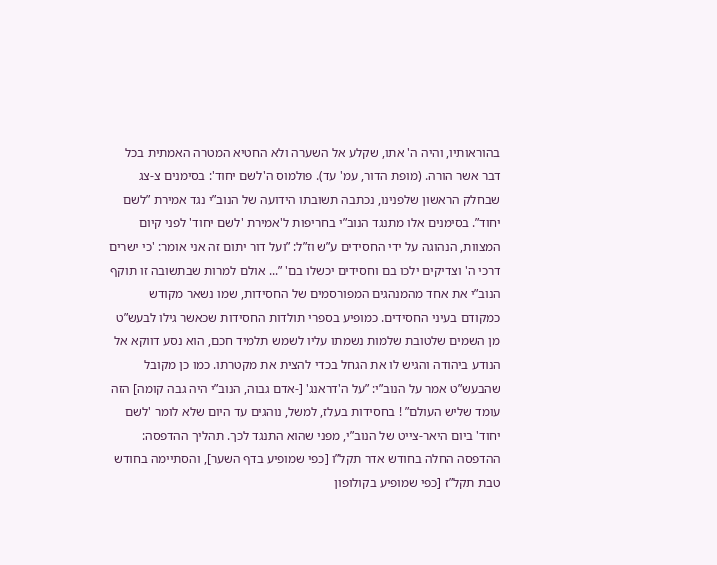בהוראותיו, והיה ה' אתו, שקלע אל השערה ולא החטיא המטרה האמתית בכל דבר אשר הורה. (מופת הדור, עמ' עד). פולמוס ה'לשם יחוד': בסימנים צ-צג שבחלק הראשון שלפנינו, נכתבה תשובתו הידועה של הנוב”י נגד אמירת ”לשם יחוד”. בסימנים אלו מתנגד הנוב”י בחריפות ל'אמירת 'לשם יחוד' לפני קיום המצוות, הנהוגה על ידי החסידים ע”ש וז”ל: ”ועל דור יתום זה אני אומר: 'כי ישרים דרכי ה' וצדיקים ילכו בם וחסידים יכשלו בם' ”... אולם למרות שבתשובה זו תוקף הנוב”י את אחד מהמנהגים המפורסמים של החסידות, שמו נשאר מקודש כמקודם בעיני החסידים. כמופיע בספרי תולדות החסידות שכאשר גילו לבעש”ט מן השמים שלטובת שלמות נשמתו עליו לשמש תלמיד חכם, הוא נסע דווקא אל הנודע ביהודה והגיש לו את הגחל בכדי להצית את מקטרתו. כמו כן מקובל שהבעש”ט אמר על הנוב”י: ”על ה'דראנג' [-אדם גבוה, הנוב”י היה גבה קומה] הזה עומד שליש העולם” ! בחסידות בעלז, למשל, נוהגים עד היום שלא לומר 'לשם יחוד' ביום היאר-צייט של הנוב”י, מפני שהוא התנגד לכך. תהליך ההדפסה: ההדפסה החלה בחודש אדר תקל”ו [כפי שמופיע בדף השער], והסתיימה בחודש טבת תקל”ז [כפי שמופיע בקולופון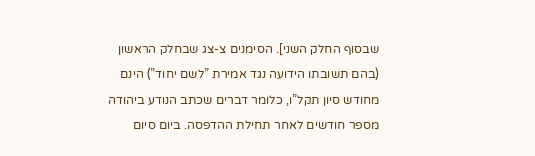שבסוף החלק השני]. הסימנים צ-צג שבחלק הראשון (בהם תשובתו הידועה נגד אמירת ”לשם יחוד”) הינם מחודש סיון תקל”ו, כלומר דברים שכתב הנודע ביהודה מספר חודשים לאחר תחילת ההדפסה. ביום סיום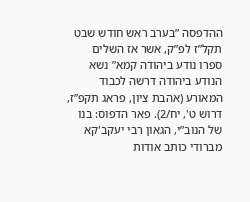ההדפסה ”בערב ראש חודש שבט תקל”ז לפ”ק, אשר אז השלים ספרו נודע ביהודה קמא” נשא הנודע ביהודה דרשה לכבוד המאורע (אהבת ציון, פראג תקפ”ז, דרוש ט', יח/2). פאר הדפוס: בנו של הנוב”י, הגאון רבי יעקב'קא מברודי כותב אודות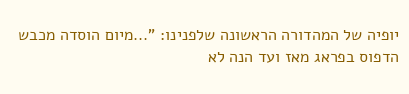יופיה של המהדורה הראשונה שלפנינו: ”...מיום הוסדה מכבש הדפוס בפראג מאז ועד הנה לא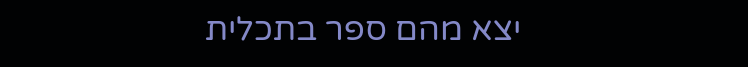יצא מהם ספר בתכלית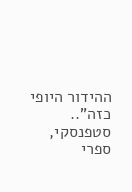ההידור היופי כזה”.. סטפנסקי, ספרי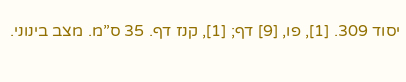יסוד 309. [1], פו, [9] דף; [1], קנז דף. 35 ס”מ. מצב בינוני.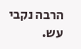הרבה נקבי עש.